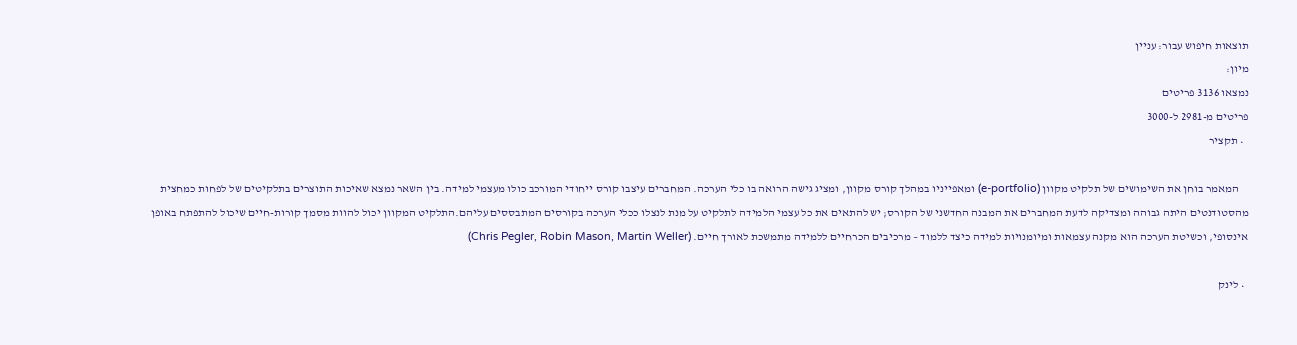תוצאות חיפוש עבור: עניין
מיון:
נמצאו 3136 פריטים
פריטים מ-2981 ל-3000
  • תקציר

    המאמר בוחן את השימושים של תלקיט מקוון (e-portfolio) ומאפייניו במהלך קורס מקוון, ומציג גישה הרואה בו כלי הערכה. המחברים עיצבו קורס ייחודי המורכב כולו מעצמי למידה. בין השאר נמצא שאיכות התוצרים בתלקיטים של לפחות כמחצית מהסטודנטים היתה גבוהה ומצדיקה לדעת המחברים את המבנה החדשני של הקורס; יש להתאים את כל עצמי הלמידה לתלקיט על מנת לנצלו ככלי הערכה בקורסים המתבססים עליהם.התלקיט המקוון יכול להוות מסמך קורות-חיים שיכול להתפתח באופן אינסופי, וכשיטת הערכה הוא מקנה עצמאות ומיומנויות למידה כיצד ללמוד – מרכיבים הכרחיים ללמידה מתמשכת לאורך חיים. (Chris Pegler, Robin Mason, Martin Weller)

  • לינק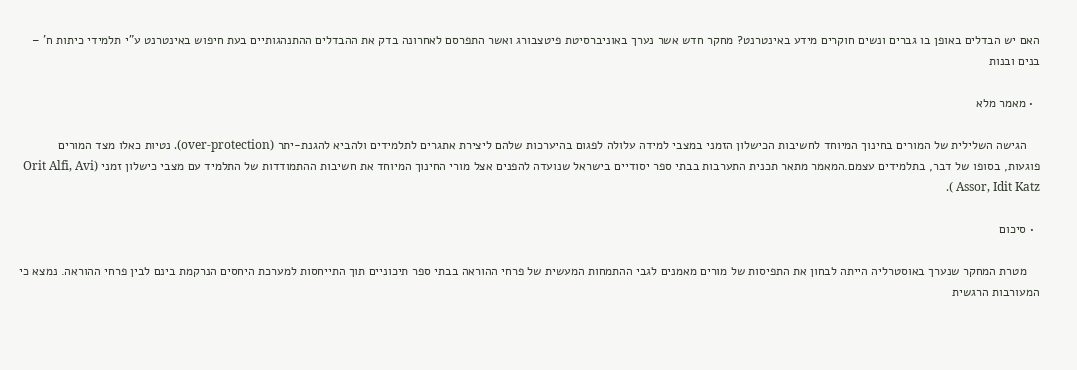האם יש הבדלים באופן בו גברים ונשים חוקרים מידע באינטרנט? מחקר חדש אשר נערך באוניברסיטת פיטצבורג ואשר התפרסם לאחרונה בדק את ההבדלים ההתנהגותיים בעת חיפוש באינטרנט ע"י תלמידי כיתות ח' – בנים ובנות

  • מאמר מלא

    הגישה השלילית של המורים בחינוך המיוחד לחשיבות הכישלון הזמני במצבי למידה עלולה לפגום בהיערכות שלהם ליצירת אתגרים לתלמידים ולהביא להגנת-יתר (over-protection). נטיות כאלו מצד המורים פוגעות, בסופו של דבר, בתלמידים עצמם.המאמר מתאר תכנית התערבות בבתי ספר יסודיים בישראל שנועדה להפנים אצל מורי החינוך המיוחד את חשיבות ההתמודדות של התלמיד עם מצבי כישלון זמני (Orit Alfi, Avi Assor, Idit Katz ).

  • סיכום

    מטרת המחקר שנערך באוסטרליה הייתה לבחון את התפיסות של מורים מאמנים לגבי ההתמחות המעשית של פרחי ההוראה בבתי ספר תיכוניים תוך התייחסות למערכת היחסים הנרקמת בינם לבין פרחי ההוראה. נמצא כי המעורבות הרגשית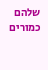שלהם כמורים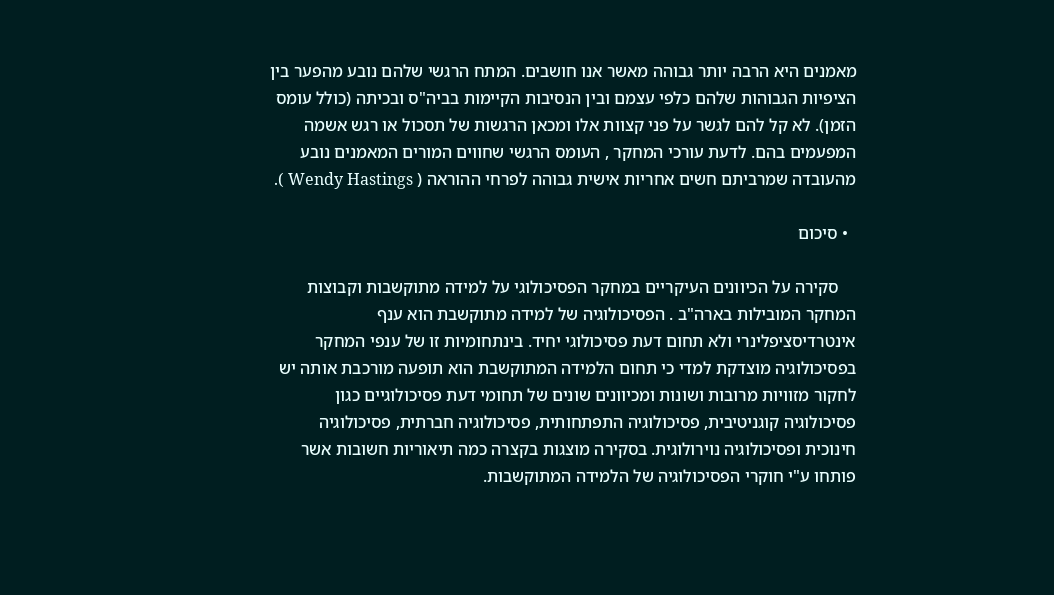מאמנים היא הרבה יותר גבוהה מאשר אנו חושבים. המתח הרגשי שלהם נובע מהפער בין הציפיות הגבוהות שלהם כלפי עצמם ובין הנסיבות הקיימות בביה"ס ובכיתה (כולל עומס הזמן). לא קל להם לגשר על פני קצוות אלו ומכאן הרגשות של תסכול או רגש אשמה המפעמים בהם. לדעת עורכי המחקר , העומס הרגשי שחווים המורים המאמנים נובע מהעובדה שמרביתם חשים אחריות אישית גבוהה לפרחי ההוראה ( Wendy Hastings ).

  • סיכום

    סקירה על הכיוונים העיקריים במחקר הפסיכולוגי על למידה מתוקשבות וקבוצות המחקר המובילות בארה"ב . הפסיכולוגיה של למידה מתוקשבת הוא ענף אינטרדיסציפלינרי ולא תחום דעת פסיכולוגי יחיד. בינתחומיות זו של ענפי המחקר בפסיכולוגיה מוצדקת למדי כי תחום הלמידה המתוקשבת הוא תופעה מורכבת אותה יש לחקור מזוויות מרובות ושונות ומכיוונים שונים של תחומי דעת פסיכולוגיים כגון פסיכולוגיה קוגניטיבית, פסיכולוגיה התפתחותית, פסיכולוגיה חברתית, פסיכולוגיה חינוכית ופסיכולוגיה נוירולוגית. בסקירה מוצגות בקצרה כמה תיאוריות חשובות אשר פותחו ע"י חוקרי הפסיכולוגיה של הלמידה המתוקשבות.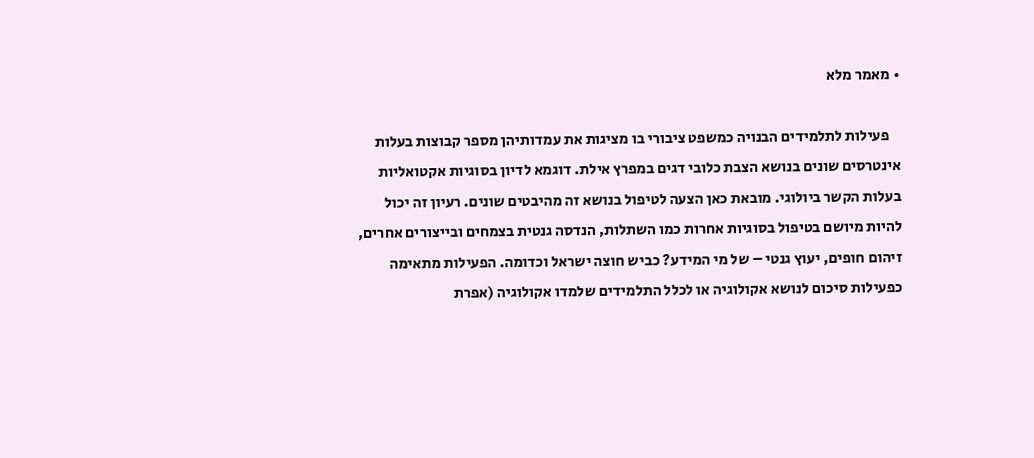• מאמר מלא

    פעילות לתלמידים הבנויה כמשפט ציבורי בו מציגות את עמדותיהן מספר קבוצות בעלות אינטרסים שונים בנושא הצבת כלובי דגים במפרץ אילת. דוגמא לדיון בסוגיות אקטואליות בעלות הקשר ביולוגי. מובאת כאן הצעה לטיפול בנושא זה מהיבטים שונים. רעיון זה יכול להיות מיושם בטיפול בסוגיות אחרות כמו השתלות, הנדסה גנטית בצמחים ובייצורים אחרים, זיהום חופים, יעוץ גנטי – של מי המידע? כביש חוצה ישראל וכדומה. הפעילות מתאימה כפעילות סיכום לנושא אקולוגיה או לכלל התלמידים שלמדו אקולוגיה (אפרת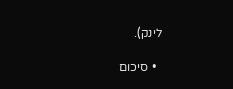לינק).

  • סיכום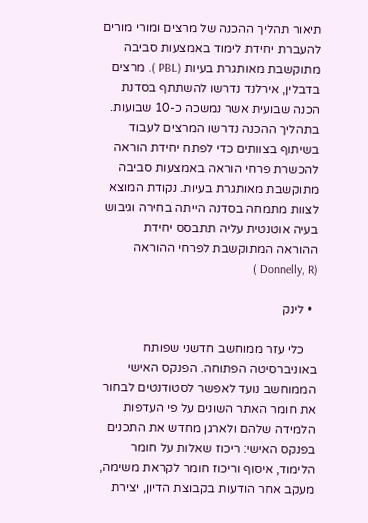תיאור תהליך ההכנה של מרצים ומורי מורים להעברת יחידת לימוד באמצעות סביבה מתוקשבת מאותגרת בעיות (PBL ). מרצים בדבלין, אירלנד נדרשו להשתתף בסדנת הכנה שבועית אשר נמשכה כ-10 שבועות. בתהליך ההכנה נדרשו המרצים לעבוד בשיתוף בצוותים כדי לפתח יחידת הוראה להכשרת פרחי הוראה באמצעות סביבה מתוקשבת מאותגרת בעיות. נקודת המוצא לצוות מתמחה בסדנה הייתה בחירה וגיבוש בעיה אוטנטית עליה תתבסס יחידת ההוראה המתוקשבת לפרחי ההוראה (Donnelly, R )

  • לינק

    כלי עזר ממוחשב חדשני שפותח באוניברסיטה הפתוחה. הפנקס האישי הממוחשב נועד לאפשר לסטודנטים לבחור את חומר האתר השונים על פי העדפות הלמידה שלהם ולארגן מחדש את התכנים בפנקס האישי: ריכוז שאלות על חומר הלימוד, איסוף וריכוז חומר לקראת משימה, מעקב אחר הודעות בקבוצת הדיון, יצירת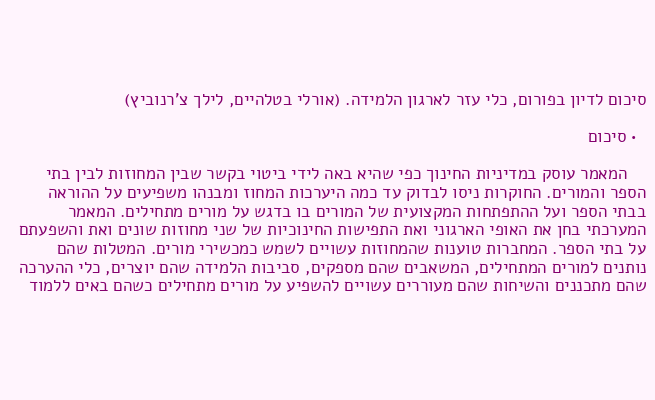סיכום לדיון בפורום, כלי עזר לארגון הלמידה. (אורלי בטלהיים, לילך צ'רנוביץ)

  • סיכום

    המאמר עוסק במדיניות החינוך כפי שהיא באה לידי ביטוי בקשר שבין המחוזות לבין בתי הספר והמורים. החוקרות ניסו לבדוק עד כמה היערכות המחוז ומבנהו משפיעים על ההוראה בבתי הספר ועל ההתפתחות המקצועית של המורים בו בדגש על מורים מתחילים. המאמר המערכתי בחן את האופי הארגוני ואת התפישות החינוכיות של שני מחוזות שונים ואת והשפעתם על בתי הספר. המחברות טוענות שהמחוזות עשויים לשמש כמכשירי מורים. המטלות שהם נותנים למורים המתחילים, המשאבים שהם מספקים, סביבות הלמידה שהם יוצרים, כלי ההערכה שהם מתכננים והשיחות שהם מעוררים עשויים להשפיע על מורים מתחילים כשהם באים ללמוד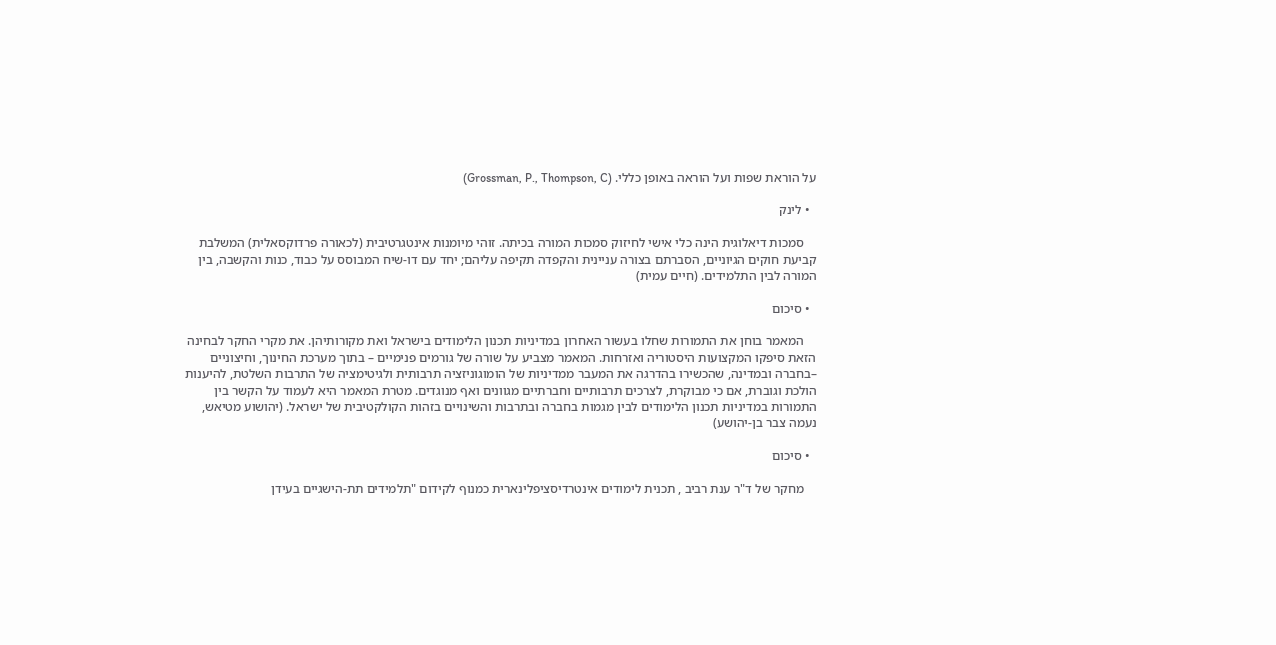על הוראת שפות ועל הוראה באופן כללי. (Grossman, P., Thompson, C)

  • לינק

    סמכות דיאלוגית הינה כלי אישי לחיזוק סמכות המורה בכיתה. זוהי מיומנות אינטגרטיבית (לכאורה פרדוקסאלית) המשלבת קביעת חוקים הגיוניים, הסברתם בצורה עניינית והקפדה תקיפה עליהם; יחד עם דו-שיח המבוסס על כבוד, כנות והקשבה, בין המורה לבין התלמידים. (חיים עמית)

  • סיכום

    המאמר בוחן את התמורות שחלו בעשור האחרון במדיניות תכנון הלימודים בישראל ואת מקורותיהן. את מקרי החקר לבחינה הזאת סיפקו המקצועות היסטוריה ואזרחות. המאמר מצביע על שורה של גורמים פנימיים – בתוך מערכת החינוך, וחיצוניים –בחברה ובמדינה, שהכשירו בהדרגה את המעבר ממדיניות של הומוגוניזציה תרבותית ולגיטימציה של התרבות השלטת, להיענות הולכת וגוברת, אם כי מבוקרת, לצרכים תרבותיים וחברתיים מגוונים ואף מנוגדים. מטרת המאמר היא לעמוד על הקשר בין התמורות במדיניות תכנון הלימודים לבין מגמות בחברה ובתרבות והשינויים בזהות הקולקטיבית של ישראל. (יהושוע מטיאש, נעמה צבר בן-יהושע)

  • סיכום

    מחקר של ד"ר ענת רביב , תכנית לימודים אינטרדיסציפלינארית כמנוף לקידום "תלמידים תת-הישגיים בעידן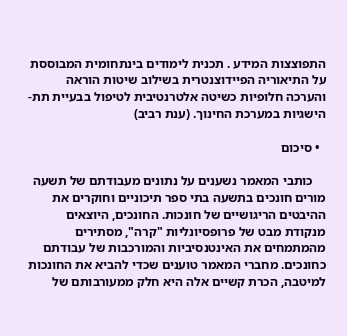התפוצצות המידע . תכנית לימודים בינתחומית המבוססת על התיאוריה הפיידוצנטרית בשילוב שיטות הוראה והערכה חלופיות כשיטה אלטרנטיבית לטיפול בבעיית תת-הישגיות במערכת החינוך. (ענת רביב)

  • סיכום

    כותבי המאמר נשענים על נתונים מעבודתם של תשעה מורים חונכים בתשעה בתי ספר תיכוניים וחוקרים את ההיבטים הריגושיים של חונכות. החונכים, היוצאים מנקודת מבט של פרופסיונליות "קרה", מסתירים מהמתמחים את האינטנסיביות והמורכבות של עבודתם כחונכים. מחברי המאמר טוענים שכדי להביא את החונכות למיטבה, הכרת קשיים אלה היא חלק ממעורבותם של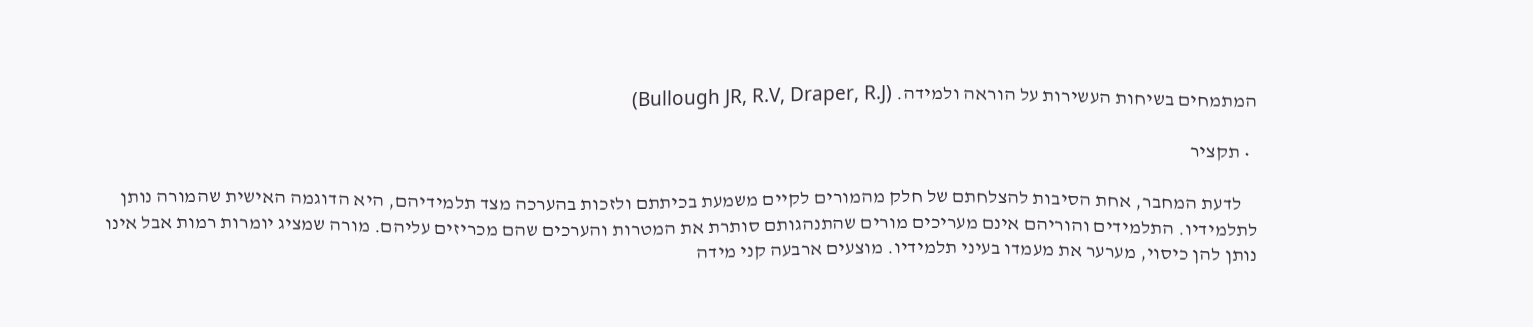המתמחים בשיחות העשירות על הוראה ולמידה. (Bullough JR, R.V, Draper, R.J)

  • תקציר

    לדעת המחבר, אחת הסיבות להצלחתם של חלק מהמורים לקיים משמעת בכיתתם ולזכות בהערכה מצד תלמידיהם, היא הדוגמה האישית שהמורה נותן לתלמידיו. התלמידים והוריהם אינם מעריכים מורים שהתנהגותם סותרת את המטרות והערכים שהם מכריזים עליהם. מורה שמציג יומרות רמות אבל אינו נותן להן כיסוי, מערער את מעמדו בעיני תלמידיו. מוצעים ארבעה קני מידה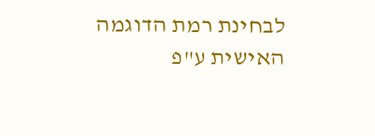לבחינת רמת הדוגמה האישית ע"פ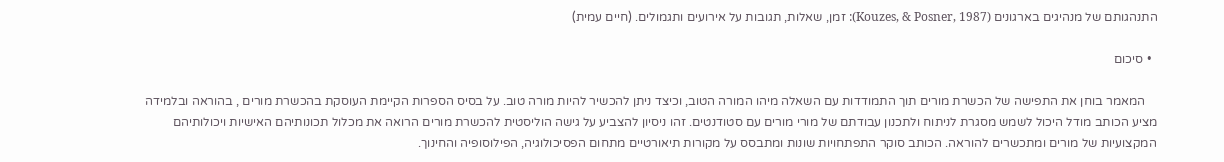התנהגותם של מנהיגים בארגונים (Kouzes, & Posner, 1987): זמן, שאלות, תגובות על אירועים ותגמולים. (חיים עמית)

  • סיכום

    המאמר בוחן את התפישה של הכשרת מורים תוך התמודדות עם השאלה מיהו המורה הטוב, וכיצד ניתן להכשיר להיות מורה טוב. על בסיס הספרות הקיימת העוסקת בהכשרת מורים , בהוראה ובלמידה מציע הכותב מודל היכול לשמש מסגרת לניתוח ולתכנון עבודתם של מורי מורים עם סטודנטים. זהו ניסיון להצביע על גישה הוליסטית להכשרת מורים הרואה את מכלול תכונותיהם האישיות ויכולותיהם המקצועיות של מורים ומתכשרים להוראה. הכותב סוקר התפתחויות שונות ומתבסס על מקורות תיאורטיים מתחום הפסיכולוגיה, הפילוסופיה והחינוך.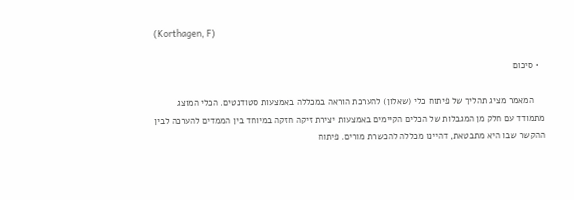(Korthagen, F)

  • סיכום

    המאמר מציג תהליך של פיתוח כלי (שאלון) להערכת הוראה במכללה באמצעות סטודנטים. הכלי המוצג מתמודד עם חלק מן המגבלות של הכלים הקיימים באמצעות יצירת זיקה חזקה במיוחד בין הממדים להערכה לבין ההקשר שבו היא מתבטאת, דהיינו מכללה להכשרת מורים. פיתוח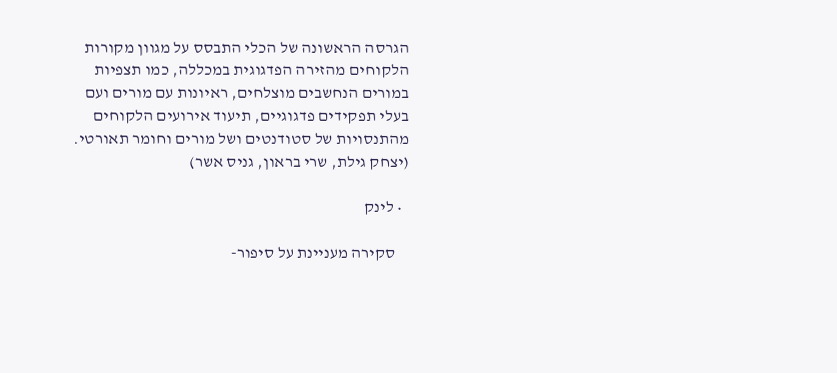הגרסה הראשונה של הכלי התבסס על מגוון מקורות הלקוחים מהזירה הפדגוגית במכללה, כמו תצפיות במורים הנחשבים מוצלחים, ראיונות עם מורים ועם בעלי תפקידים פדגוגיים, תיעוד אירועים הלקוחים מהתנסויות של סטודנטים ושל מורים וחומר תאורטי. (יצחק גילת, שרי בראון, גניס אשר)

  • לינק

    סקירה מעניינת על סיפור-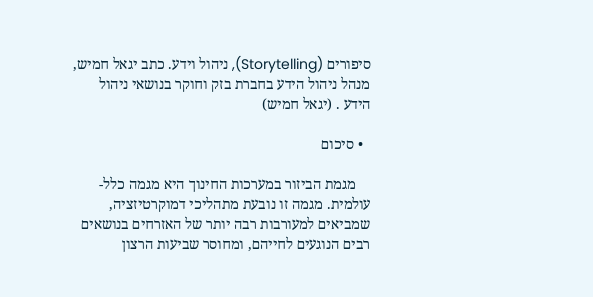סיפורים (Storytelling), ניהול וידע. כתב יגאל חמיש, מנהל ניהול הידע בחברת בזק וחוקר בנושאי ניהול הידע . (יגאל חמיש)

  • סיכום

    מגמת הביזור במערכות החינוך היא מגמה כלל-עולמית. מגמה זו נובעת מתהליכי דמוקרטיזציה, שמביאים למעורבות רבה יותר של האזרחים בנושאים רבים הנוגעים לחייהם, ומחוסר שביעות הרצון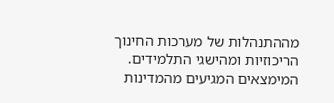מההתנהלות של מערכות החינוך הריכוזיות ומהישגי התלמידים. המימצאים המגיעים מהמדינות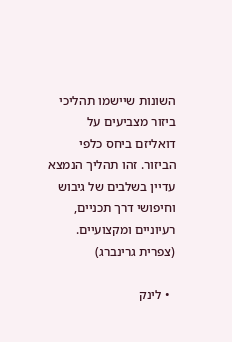השונות שיישמו תהליכי ביזור מצביעים על דואליזם ביחס כלפי הביזור. זהו תהליך הנמצא עדיין בשלבים של גיבוש וחיפושי דרך תכניים, רעיוניים ומקצועיים. (צפרית גרינברג)

  • לינק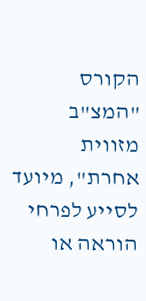הקורס "המצ"ב מזווית אחרת", מיועד לסייע לפרחי הוראה או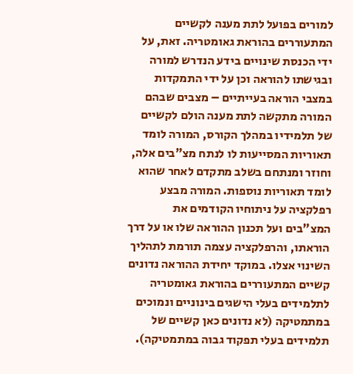למורים בפועל לתת מענה לקשיים המתעוררים בהוראת גאומטריה. זאת, על ידי הכנסת שינויים בידע הנדרש למורה ובגישתו להוראה וכן על ידי התמקדות במצבי הוראה בעייתיים – מצבים שבהם המורה מתקשה לתת מענה הולם לקשיים של תלמידיו במהלך הקורס, המורה לומד תאוריות המסייעות לו לנתח מצ"בים אלה, וחוזר ומנתחם בשלב מתקדם לאחר שהוא לומד תאוריות נוספות. המורה מבצע רפלקציה על ניתוחיו הקודמים את המצ"בים ועל תכנון ההוראה שלו או על דרך הוראתו, והרפלקציה עצמה תורמת לתהליך השינוי אצלו. במוקד יחידת ההוראה נדונים קשיים המתעוררים בהוראת גאומטריה לתלמידים בעלי הישגים בינוניים ונמוכים במתמטיקה (לא נדונים כאן קשיים של תלמידים בעלי תפקוד גבוה במתמטיקה).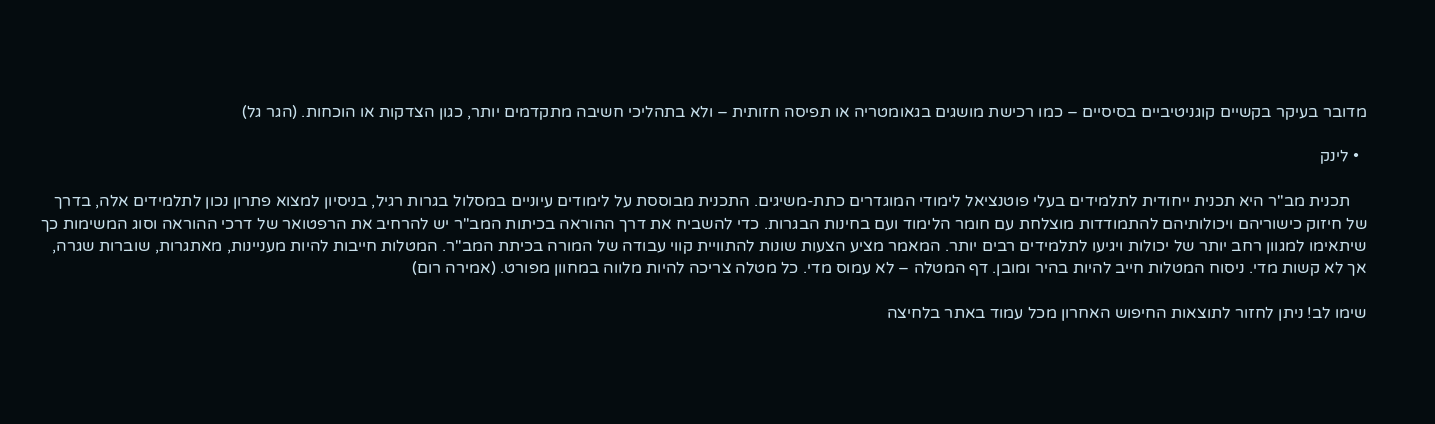מדובר בעיקר בקשיים קוגניטיביים בסיסיים – כמו רכישת מושגים בגאומטריה או תפיסה חזותית – ולא בתהליכי חשיבה מתקדמים יותר, כגון הצדקות או הוכחות. (הגר גל)

  • לינק

    תכנית מב"ר היא תכנית ייחודית לתלמידים בעלי פוטנציאל לימודי המוגדרים כתת-משיגים. התכנית מבוססת על לימודים עיוניים במסלול בגרות רגיל, בניסיון למצוא פתרון נכון לתלמידים אלה, בדרך של חיזוק כישוריהם ויכולותיהם להתמודדות מוצלחת עם חומר הלימוד ועם בחינות הבגרות. כדי להשביח את דרך ההוראה בכיתות המב"ר יש להרחיב את הרפטואר של דרכי ההוראה וסוג המשימות כך שיתאימו למגוון רחב יותר של יכולות ויגיעו לתלמידים רבים יותר. המאמר מציע הצעות שונות להתוויית קווי עבודה של המורה בכיתת המב"ר. המטלות חייבות להיות מעניינות, מאתגרות, שוברות שגרה, אך לא קשות מדי. ניסוח המטלות חייב להיות בהיר ומובן. דף המטלה – לא עמוס מדי. כל מטלה צריכה להיות מלווה במחוון מפורט. (אמירה רום)

שימו לב! ניתן לחזור לתוצאות החיפוש האחרון מכל עמוד באתר בלחיצה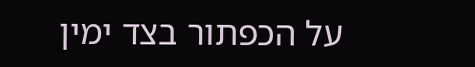על הכפתור בצד ימין